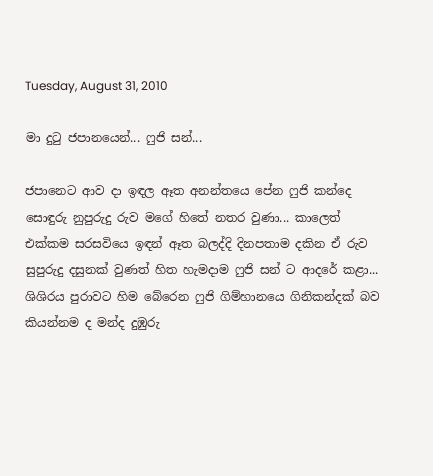Tuesday, August 31, 2010

මා දුටු ජපානයෙන්... ෆුජි සන්...

ජපානෙට ආව දා ඉඳල ඈත අනන්තයෙ පේන ෆුජි කන්දෙ සොඳුරු නුපුරුදු රුව මගේ හිතේ නතර වුණා... කාලෙත් එක්කම සරසවියෙ ඉඳන් ඈත බලද්දි දිනපතාම දකින ඒ රුව සුපුරුදු දසුනක් වුණත් හිත හැමදාම ෆුජි සන් ට ආදරේ කළා... ශිශිරය පුරාවට හිම බේරෙන ෆුජි ගිම්හානයෙ ගිනිකන්දක් බව කියන්නම ද මන්ද දුඹුරු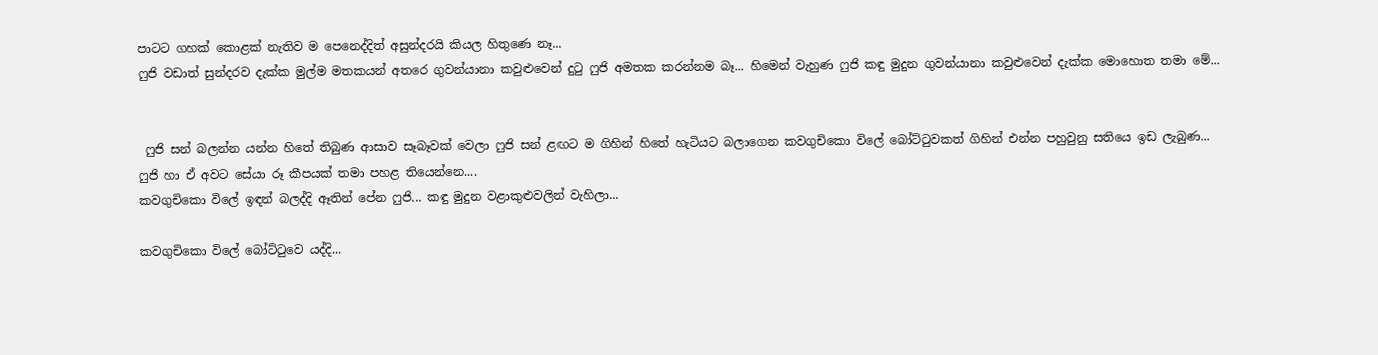පාටට ගහක් කොළක් නැතිව ම පෙනෙද්දිත් අසුන්දරයි කියල හිතුණෙ නෑ...
ෆුජි වඩාත් සුන්දරව දැක්ක මුල්ම මතකයන් අතරෙ ගුවන්යානා කවුළුවෙන් දුටු ෆුජි අමතක කරන්නම බෑ... හිමෙන් වැහුණ ෆුජි කඳු මුදුන ගුවන්යානා කවුළුවෙන් දැක්ක මොහොත තමා මේ...


 ෆුජි සන් බලන්න යන්න හිතේ තිබුණ ආසාව සෑබෑවක් වෙලා ෆුජි සන් ළඟට ම ගිහින් හිතේ හැටියට බලාගෙන කවගුචිකො විලේ බෝට්ටුවකත් ගිහින් එන්න පහුවුනු සතියෙ ඉඩ ලැබුණ...
ෆුජි හා ඒ අවට සේයා රූ කීපයක් තමා පහළ තියෙන්නෙ....
කවගුචිකො විලේ ඉඳන් බලද්දි ඈතින් පේන ෆුජි... කඳු මුදුන වළාකුළුවලින් වැහිලා...

කවගුචිකො විලේ බෝට්ටුවෙ යද්දි...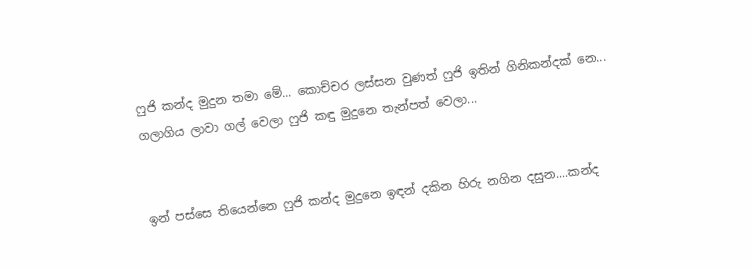ෆුජි කන්ද මුදුන තමා මේ... කොච්චර ලස්සන වුණත් ෆුජි ඉතින් ගිනිකන්දක් නෙ... ගලාගිය ලාවා ගල් වෙලා ෆුජි කඳු මුදුනෙ තැන්පත් වෙලා...


ඉන් පස්සෙ තියෙන්නෙ ෆුජි කන්ද මුදුනෙ ඉඳන් දකින හිරු නගින දසුන....කන්ද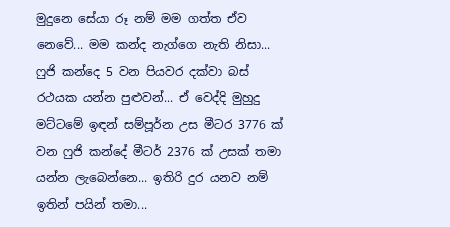මුදුනෙ සේයා රූ නම් මම ගත්ත ඒව නෙවේ... මම කන්ද නැග්ගෙ නැති නිසා... ෆුජි කන්දෙ 5 වන පියවර දක්වා බස් රථයක යන්න පුළුවන්... ඒ වෙද්දි මුහුදු මට්ටමේ ඉඳන් සම්පූර්න උස මීටර 3776 ක් වන ෆුජි කන්දේ මීටර් 2376 ක් උසක් තමා යන්න ලැබෙන්නෙ... ඉතිරි දුර යනව නම් ඉතින් පයින් තමා...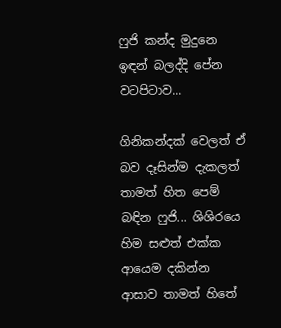ෆුජි කන්ද මුදුනෙ ඉඳන් බලද්දි පේන වටපිටාව...

ගිනිකන්දක් වෙලත් ඒ බව දෑසින්ම දැකලත් තාමත් හිත පෙම් බඳින ෆුජි... ශිශිරයෙ හිම සළුත් එක්ක ආයෙම දකින්න ආසාව තාමත් හිතේ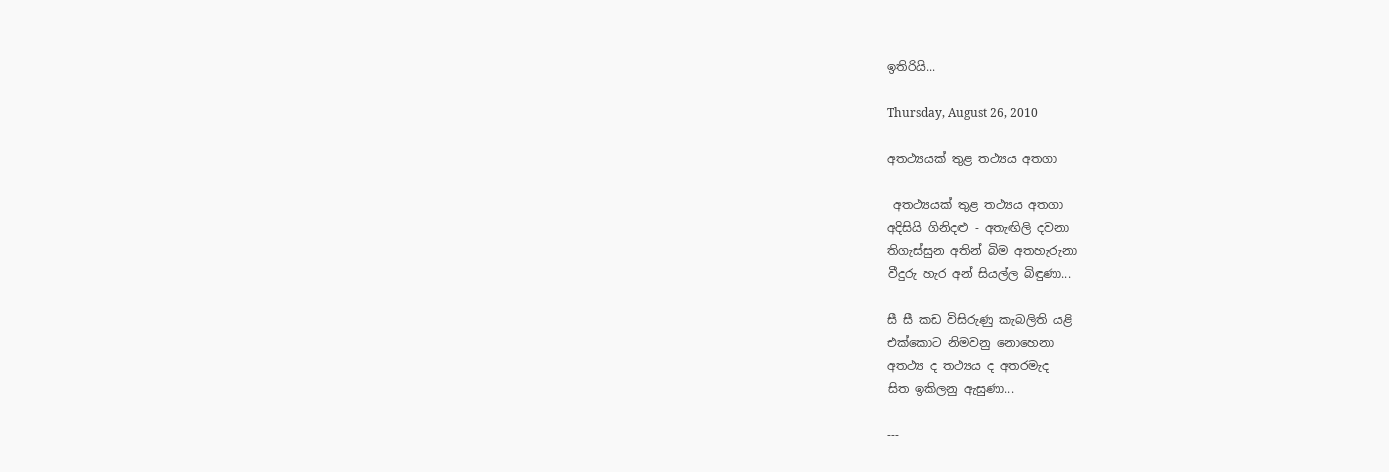ඉතිරියි...

Thursday, August 26, 2010

අතථ්‍යයක් තුළ තථ්‍යය අතගා

 අතථ්‍යයක් තුළ තථ්‍යය අතගා
අදිසියි ගිනිදළු - අතැඟිලි දවනා
තිගැස්සුන අතින් බිම අතහැරුනා
වීදුරු හැර අන් සියල්ල බිඳුණා...

සී සී කඩ විසිරුණු කැබලිති යළි
එක්කොට නිමවනු නොහෙනා
අතථ්‍ය ද තථ්‍යය ද අතරමැද
සිත ඉකිලනු ඇසුණා...

---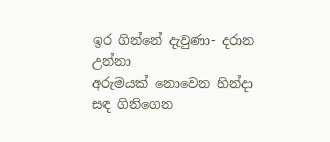ඉර ගින්නේ දැවුණා- දරාන උන්නා
අරුමයක් නොවෙන හින්දා
සඳ ගිනිගෙන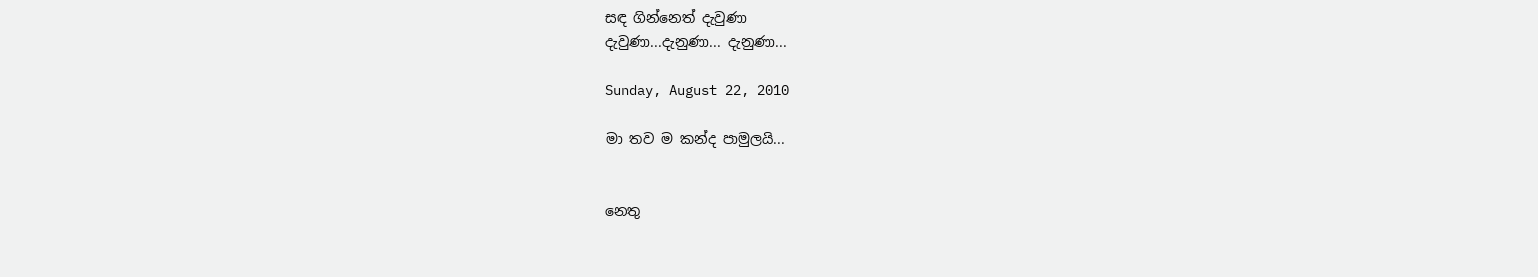සඳ ගින්නෙත් දැවුණා
දැවුණා...දැනුණා... දැනුණා...

Sunday, August 22, 2010

මා තව ම කන්ද පාමුලයි...


නෙතු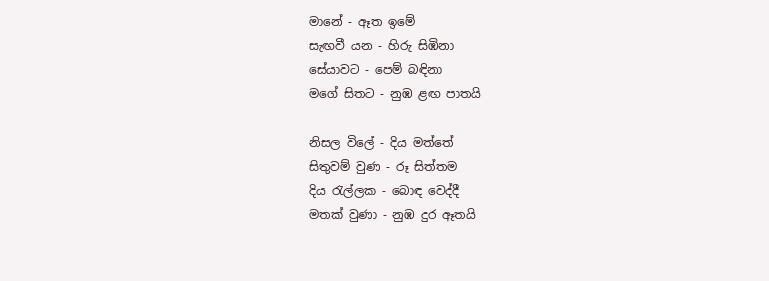මානේ - ඈත ඉමේ
සැඟවී යන - හිරු සිඹිනා
සේයාවට - පෙම් බඳිනා
මගේ සිතට - නුඹ ළඟ පාතයි

නිසල විලේ - දිය මත්තේ
සිතුවම් වුණ - රූ සිත්තම
දිය ‍රැල්ලක - බොඳ වෙද්දී
මතක් වුණා - නුඹ දුර ඈතයි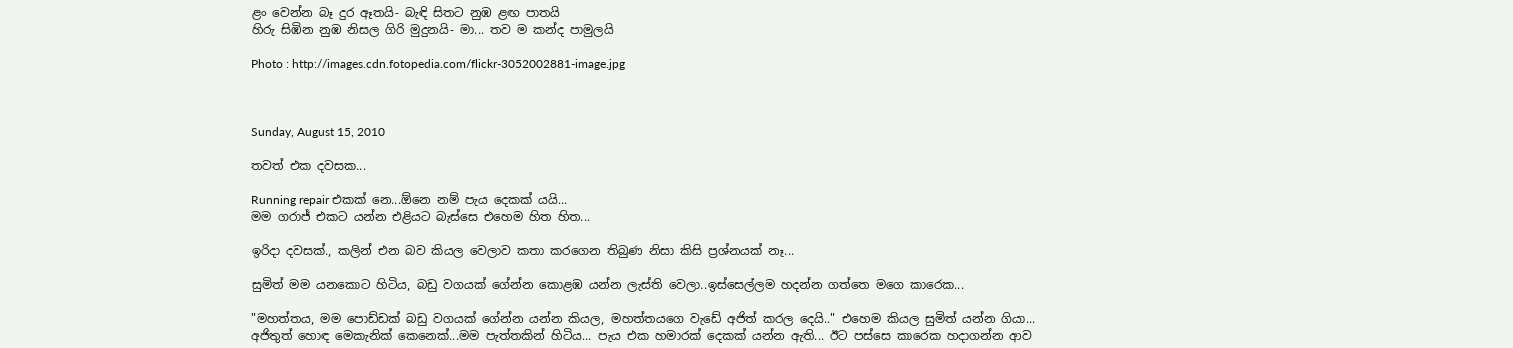ළං වෙන්න බෑ දුර ඈතයි- බැඳි සිතට නුඹ ළඟ පාතයි
හිරු සිඹින නුඹ නිසල ගිරි මුදුනයි- මා... තව ම කන්ද පාමුලයි

Photo : http://images.cdn.fotopedia.com/flickr-3052002881-image.jpg



Sunday, August 15, 2010

තවත් එක දවසක...

Running repair එකක් නෙ...ඕනෙ නම් පැය දෙකක් යයි...
මම ගරාජ් එකට යන්න එළියට බැස්සෙ එහෙම හිත හිත...

ඉරිදා දවසක්., කලින් එන බව කියල වෙලාව කතා කරගෙන තිබුණ නිසා කිසි ප්‍රශ්නයක් නෑ...

සුමිත් මම යනකොට හිටිය, බඩු වගයක් ගේන්න කොළඹ යන්න ලැස්ති වෙලා..ඉස්සෙල්ලම හදන්න ගත්තෙ මගෙ කාරෙක...

"මහත්තය, මම පොඩ්ඩක් බඩු වගයක් ගේන්න යන්න කියල, මහත්තයගෙ වැඩේ අජිත් කරල දෙයි.." එහෙම කියල සුමිත් යන්න ගියා...
අජිතුත් හොඳ මෙකැනික් කෙනෙක්...මම පැත්තකින් හිටිය... පැය එක හමාරක් දෙකක් යන්න ඇති... ඊට පස්සෙ කාරෙක හදාගන්න ආව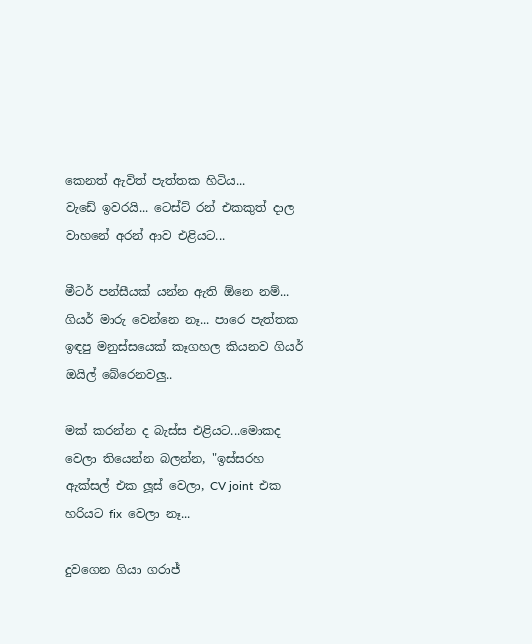කෙනත් ඇවිත් පැත්තක හිටිය...
වැඩේ ඉවරයි... ටෙස්ට් රන් එකකුත් දාල වාහනේ අරන් ආව එළියට...

මීටර් පන්සීයක් යන්න ඇති ඕනෙ නම්... ගියර් මාරු වෙන්නෙ නෑ... පාරෙ පැත්තක ඉඳපු මනුස්සයෙක් කෑගහල කියනව ගියර් ඔයිල් බේරෙනවලු..

මක් කරන්න ද බැස්ස එළියට...මොකද වෙලා තියෙන්න බලන්න, "ඉස්සරහ ඇක්සල් එක ලූස් වෙලා, CV joint  එක හරියට fix  වෙලා නෑ...

දුවගෙන ගියා ගරාජ්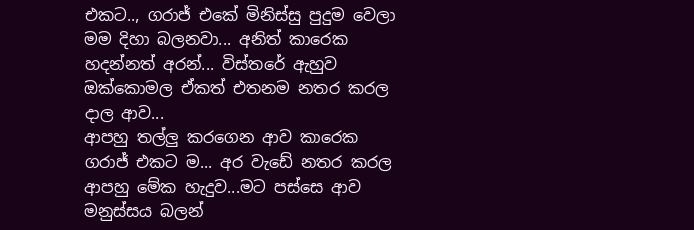එකට.., ගරාජ් එකේ මිනිස්සු පුදුම වෙලා මම දිහා බලනවා... අනිත් කාරෙක හදන්නත් අරන්... විස්තරේ ඇහුව ඔක්කොමල ඒකත් එතනම නතර කරල දාල ආව...
ආපහු තල්ලු කරගෙන ආව කාරෙක ගරාජ් එකට ම... අර වැඩේ නතර කරල ආපහු මේක හැදුව...මට පස්සෙ ආව මනුස්සය බලන්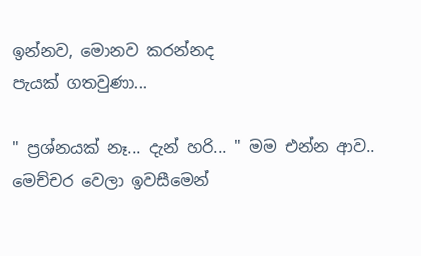ඉන්නව, මොනව කරන්නද
පැයක් ගතවුණා...

" ප්‍රශ්නයක් නෑ... දැන් හරි... " මම එන්න ආව..
මෙච්චර වෙලා ඉවසීමෙන්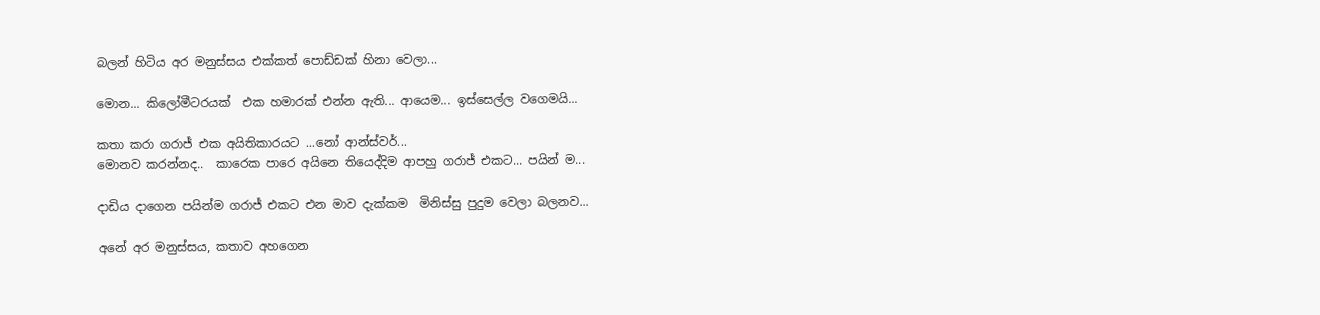බලන් හිටිය අර මනුස්සය එක්කත් පොඩ්ඩක් හිනා වෙලා...

මොන... කිලෝමීටරයක්  එක හමාරක් එන්න ඇති... ආයෙම... ඉස්සෙල්ල වගෙමයි...

කතා කරා ගරාජ් එක අයිතිකාරයට ...නෝ ආන්ස්වර්...
මොනව කරන්නද..  කාරෙක පාරෙ අයිනෙ තියෙද්දිම ආපහු ගරාජ් එකට... පයින් ම...

දාඩිය දාගෙන පයින්ම ගරාජ් එකට එන මාව දැක්කම  මිනිස්සු පුදුම වෙලා බලනව...

අනේ අර මනුස්සය, කතාව අහගෙන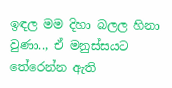ඉඳල මම දිහා බලල හිනා වුණා.., ඒ මනුස්සයට තේරෙන්න ඇති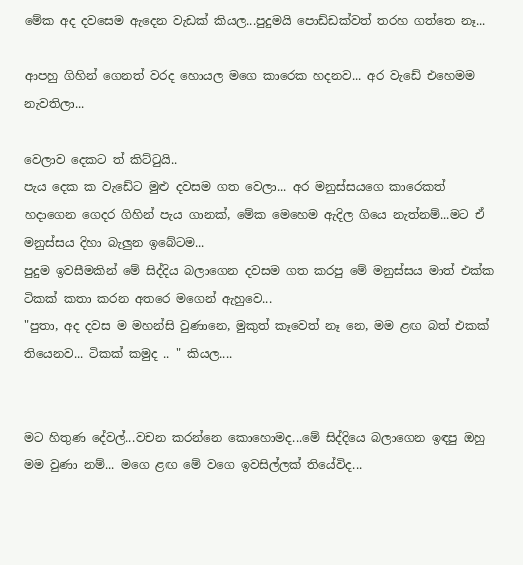මේක අද දවසෙම ඇදෙන වැඩක් කියල...පුදුමයි පොඩ්ඩක්වත් තරහ ගත්තෙ නෑ...

ආපහු ගිහින් ගෙනත් වරද හොයල මගෙ කාරෙක හදනව... අර වැඩේ එහෙමම නැවතිලා...

වෙලාව දෙකට ත් කිට්‍ටුයි..
පැය දෙක ක වැඩේට මුළු දවසම ගත වෙලා... අර මනුස්සයගෙ කාරෙකත් හදාගෙන ගෙදර ගිහින් පැය ගානක්, මේක මෙහෙම ඇදිල ගියෙ නැත්නම්...මට ඒ මනුස්සය දිහා බැලුන ඉබේටම...
පුදුම ඉවසීමකින් මේ සිද්දිය බලාගෙන දවසම ගත කරපු මේ මනුස්සය මාත් එක්ක ටිකක් කතා කරන අතරෙ මගෙන් ඇහුවෙ...
"පුතා, අද දවස ම මහන්සි වුණානෙ, මුකුත් කෑවෙත් නෑ නෙ, මම ළඟ බත් එකක් තියෙනව... ටිකක් කමුද .. " කියල....


මට හිතුණ දේවල්...වචන කරන්නෙ කොහොමද...මේ සිද්දියෙ බලාගෙන ඉඳපු ඔහු මම වුණා නම්... මගෙ ළඟ මේ වගෙ ඉවසිල්ලක් තියේවිද...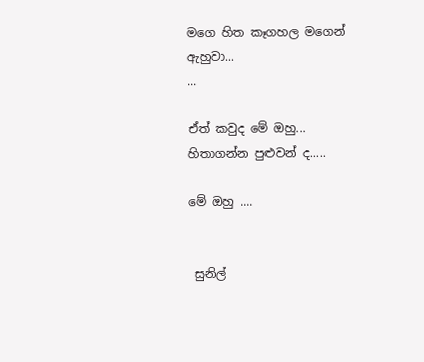මගෙ හිත කෑගහල මගෙන් ඇහුවා...
...

ඒත් කවුද මේ ඔහු... හිතාගන්න පුළුවන් ද.....

මේ ඔහු ....


 සුනිල්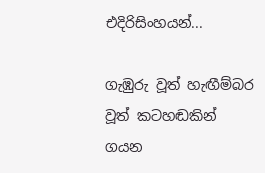එදිරිසිංහයන්...

ගැඹුරු වූත් හැඟීම්බර වූත් කටහඬකින් ගයන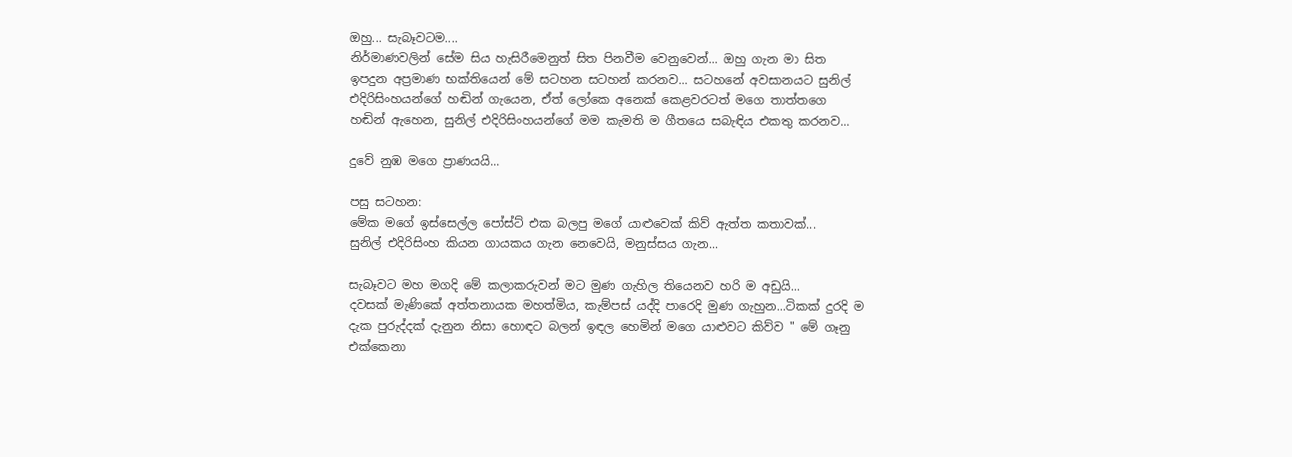ඔහු... සැබෑවටම....
නිර්මාණවලින් සේම සිය හැසිරීමෙනුත් සිත පිනවීම වෙනුවෙන්... ඔහු ගැන මා සිත ඉපදුන අප්‍රමාණ භක්තියෙන් මේ සටහන සටහන් කරනව... සටහනේ අවසානයට සුනිල් එදිරිසිංහයන්ගේ හඬින් ගැයෙන, ඒත් ලෝකෙ අනෙක් කෙළවරටත් මගෙ තාත්තගෙ හඬින් ඇහෙන, සුනිල් එදිරිසිංහයන්ගේ මම කැමති ම ගීතයෙ සබැඳිය එකතු කරනව...

දුවේ නුඹ මගෙ ප්‍රාණයයි...

පසු සටහන:
මේක මගේ ඉස්සෙල්ල පෝස්ට් එක බලපු මගේ යාළුවෙක් කිව් ඇත්ත කතාවක්...
සුනිල් එදිරිසිංහ කියන ගායකය ගැන නෙවෙයි, මනුස්සය ගැන...

සැබෑවට මහ මගදි මේ කලාකරුවන් මට මුණ ගැහිල තියෙනව හරි ම අඩුයි...
දවසක් මැණිකේ අත්තනායක මහත්මිය, කැම්පස් යද්දි පාරෙදි මුණ ගැහුන...ටිකක් දුරදි ම දැක පුරුද්දක් දැනුන නිසා හොඳට බලන් ඉඳල හෙමින් මගෙ යාළුවට කිව්ව " මේ ගෑනු එක්කෙනා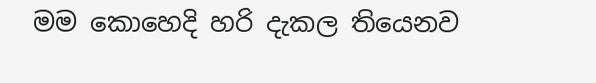මම කොහෙදි හරි දැකල තියෙනව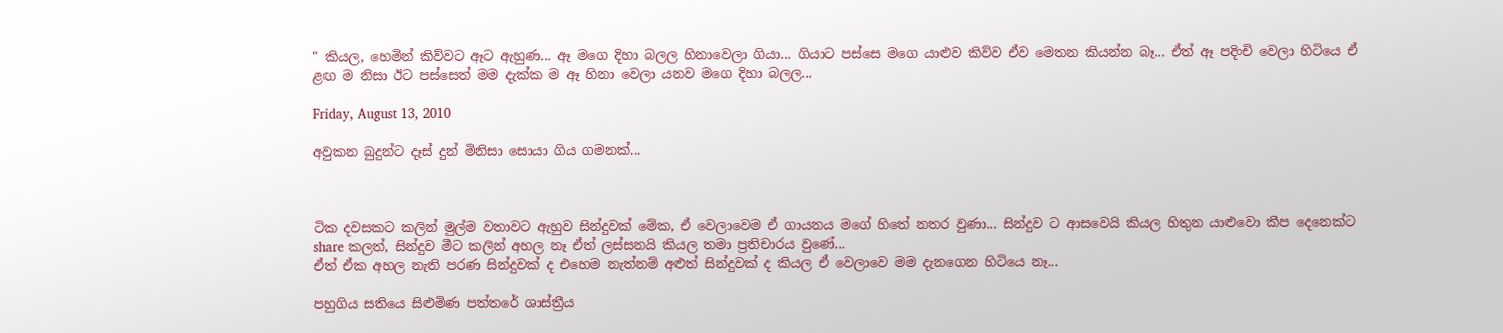" කියල, හෙමින් කිව්වට ඈට ඇහුණ... ඈ මගෙ දිහා බලල හිනාවෙලා ගියා... ගියාට පස්සෙ මගෙ යාළුව කිව්ව ඒව මෙතන කියන්න බෑ... ඒත් ඈ පදිංචි වෙලා හිටියෙ ඒ ළඟ ම නිසා ඊට පස්සෙත් මම දැක්ක ම ඈ හිනා වෙලා යනව මගෙ දිහා බලල...

Friday, August 13, 2010

අවුකන බුදුන්ට දෑස් දුන් මිනිසා සොයා ගිය ගමනක්...



ටික දවසකට කලින් මුල්ම වතාවට ඇහුව සින්දුවක් මේක, ඒ වෙලාවෙම ඒ ගායනය මගේ හිතේ නතර වුණා... සින්දුව ට ආසවෙයි කියල හිතුන යාළුවො කීප දෙනෙක්ට share කලත්, සින්දුව මීට කලින් අහල නෑ ඒත් ලස්සනයි කියල තමා ප්‍රතිචාරය වුණේ...
ඒත් ඒක අහල නැති පරණ සින්දුවක් ද එහෙම නැත්නම් අළුත් සින්දුවක් ද කියල ඒ වෙලාවෙ මම දැනගෙන හිටියෙ නෑ...

පහුගිය සතියෙ සිළුමිණ පත්තරේ ශාස්ත්‍රීය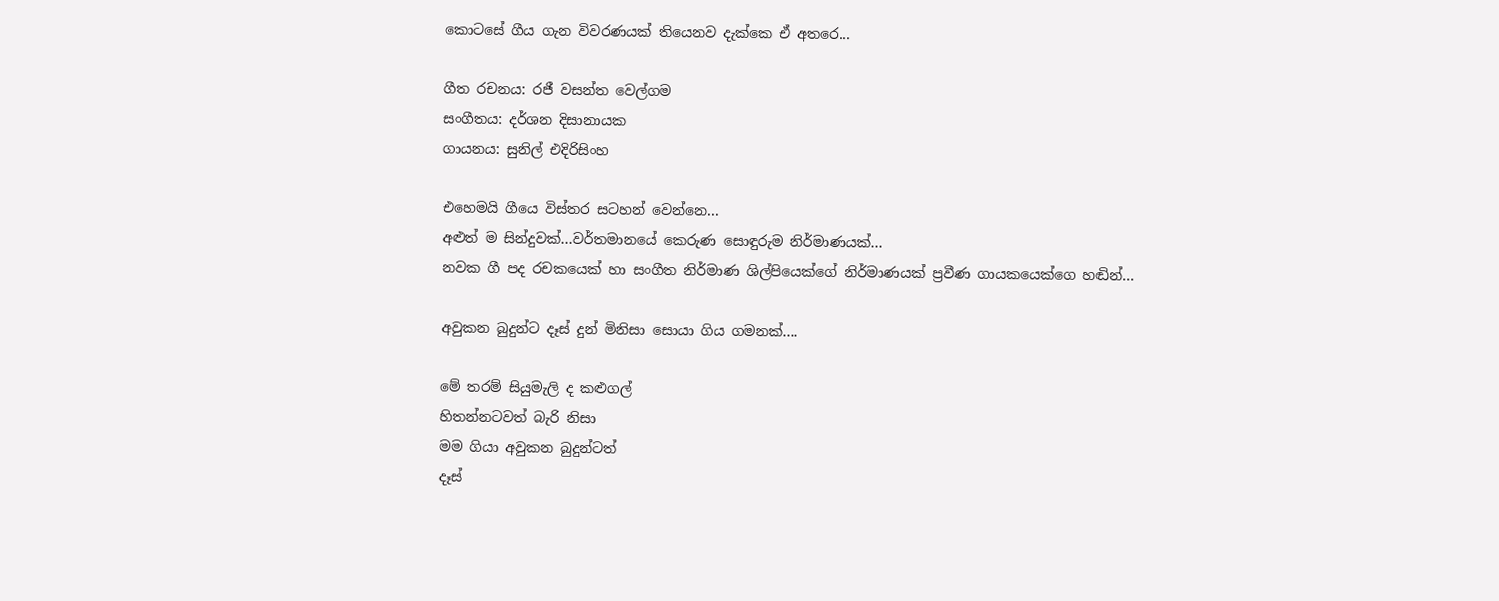කොටසේ ගීය ගැන විවරණයක් තියෙනව දැක්කෙ ඒ අතරෙ...

ගීත රචනය: රජී වසන්ත වෙල්ගම
සංගීතය: දර්ශන දිසානායක
ගායනය: සුනිල් එදිරිසිංහ

එහෙමයි ගීයෙ විස්තර සටහන් වෙන්නෙ...
අළුත් ම සින්දුවක්...වර්තමානයේ කෙරුණ සොඳුරුම නිර්මාණයක්...
නවක ගී පද රචකයෙක් හා සංගීත නිර්මාණ ශිල්පියෙක්ගේ නිර්මාණයක් ප්‍රවීණ ගායකයෙක්ගෙ හඬින්...

අවුකන බුදුන්ට දෑස් දුන් මිනිසා සොයා ගිය ගමනක්....

මේ තරම් සියුමැලි ද කළුගල්
හිතන්නටවත් බැරි නිසා
මම ගියා අවුකන බුදුන්ටත්
දෑස්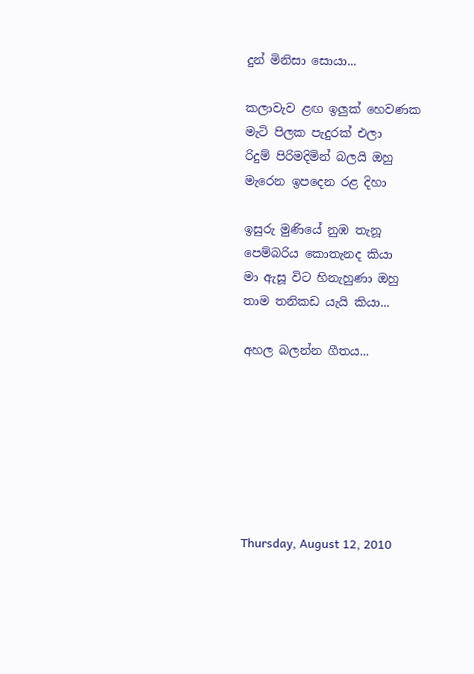දුන් මිනිසා සොයා...

කලාවැව ළඟ ඉලුක් හෙවණක
මැටි පිලක පැදුරක් එලා
රිදුම් පිරිමදිමින් බලයි ඔහු
මැරෙන ඉපදෙන රළ දිහා

ඉසුරු මුණියේ නුඹ තැනූ
පෙම්බරිය කොතැනද කියා
මා ඇසූ විට හිනැහුණා ඔහු
තාම තනිකඩ යැයි කියා...

අහල බලන්න ගීතය...







Thursday, August 12, 2010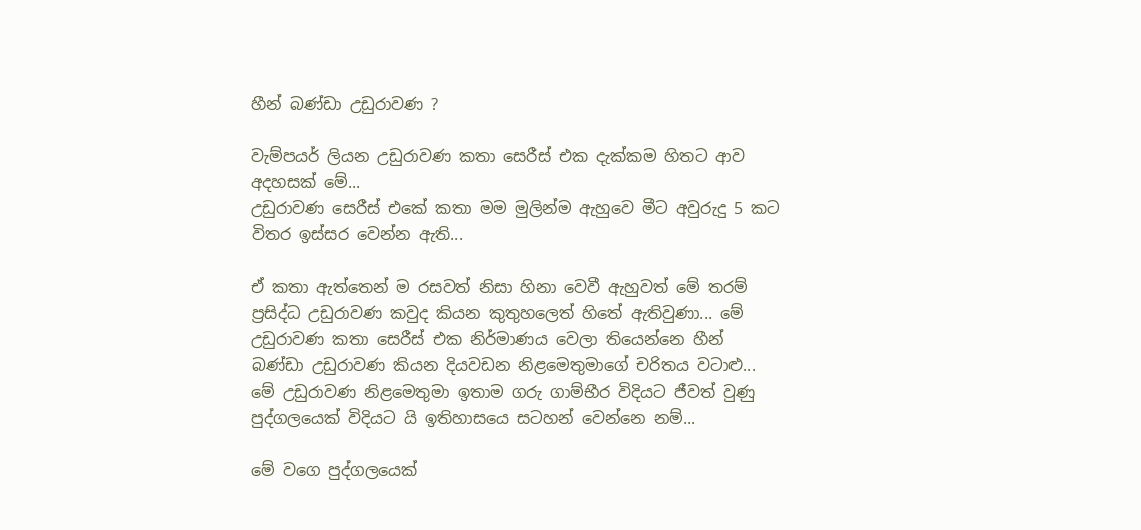හීන් බණ්ඩා උඩුරාවණ ?

වැම්පයර් ලියන උඩුරාවණ කතා සෙරීස් එක දැක්කම හිතට ආව අදහසක් මේ...
උඩුරාවණ සෙරීස් එකේ කතා මම මුලින්ම ඇහුවෙ මීට අවුරුදු 5 කට විතර ඉස්සර වෙන්න ඇති...

ඒ කතා ඇත්තෙන් ම රසවත් නිසා හිනා වෙවී ඇහුවත් මේ තරම් ප්‍රසිද්ධ උඩුරාවණ කවුද කියන කුතුහලෙත් හිතේ ඇතිවුණා... මේ උඩුරාවණ කතා සෙරීස් එක නිර්මාණය වෙලා තියෙන්නෙ හීන් බණ්ඩා උඩුරාවණ කියන දියවඩන නිළමෙතුමාගේ චරිතය වටාළු... මේ උඩුරාවණ නිළමෙතුමා ඉතාම ගරු ගාම්භීර විදියට ජීවත් වුණු පුද්ගලයෙක් විදියට යි ඉතිහාසයෙ සටහන් වෙන්නෙ නම්...

මේ වගෙ පුද්ගලයෙක්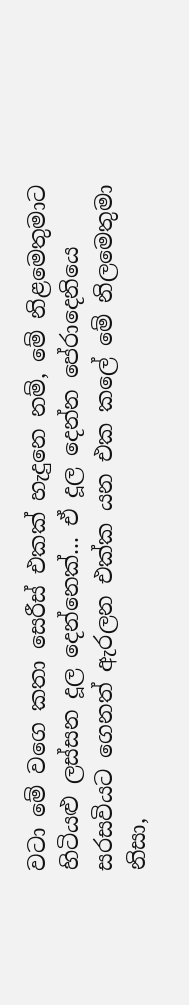වටා මේ වගෙ කතා සෙරීස් එකක් හැදුනෙ නම්, මේ නිළමෙතුමාට හිටියළු ලස්සන දූල දෙන්නෙක්... ඒ දූල දෙන්න පේරාදෙනියෙ සරසවියට ගෙනත් ඇරලන එක්ක යන එක කලේ මේ නිලමෙතුමා නිසා,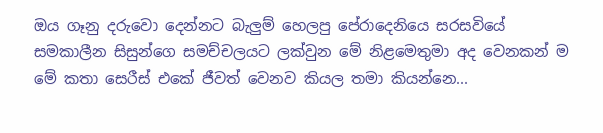ඔය ගෑනු දරුවො දෙන්නට බැලුම් හෙලපු පේරාදෙනියෙ සරසවියේ සමකාලීන සිසුන්ගෙ සමච්චලයට ලක්වුන මේ නිළමෙතුමා අද වෙනකන් ම මේ කතා සෙරීස් එකේ ජීවත් වෙනව කියල තමා කියන්නෙ...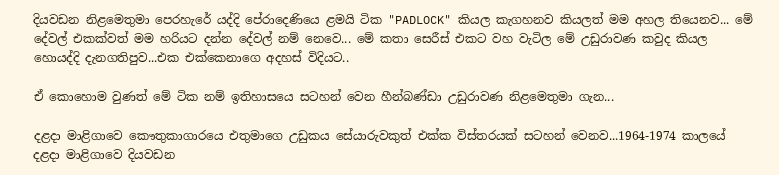දියවඩන නිළමෙතුමා පෙරහැරේ යද්දි පේරාදෙණියෙ ළමයි ටික "PADLOCK" කියල කැගහනව කියලත් මම අහල තියෙනව... මේ දේවල් එකක්වත් මම හරියට දන්න දේවල් නම් නෙවෙ... මේ කතා සෙරීස් එකට වහ වැටිල මේ උඩුරාවණ කවුද කියල හොයද්දි දැනගතිපුව...එක එක්කෙනාගෙ අදහස් විදියට..

ඒ කොහොම වුණත් මේ ටික නම් ඉතිහාසයෙ සටහන් වෙන හීන්බණ්ඩා උඩුරාවණ නිළමෙතුමා ගැන...

දළදා මාළිගාවෙ කෞතුකාගාරයෙ එතුමාගෙ උඩුකය සේයාරුවකුත් එක්ක විස්තරයක් සටහන් වෙනව...1964-1974 කාලයේ දළදා මාළිගාවෙ දියවඩන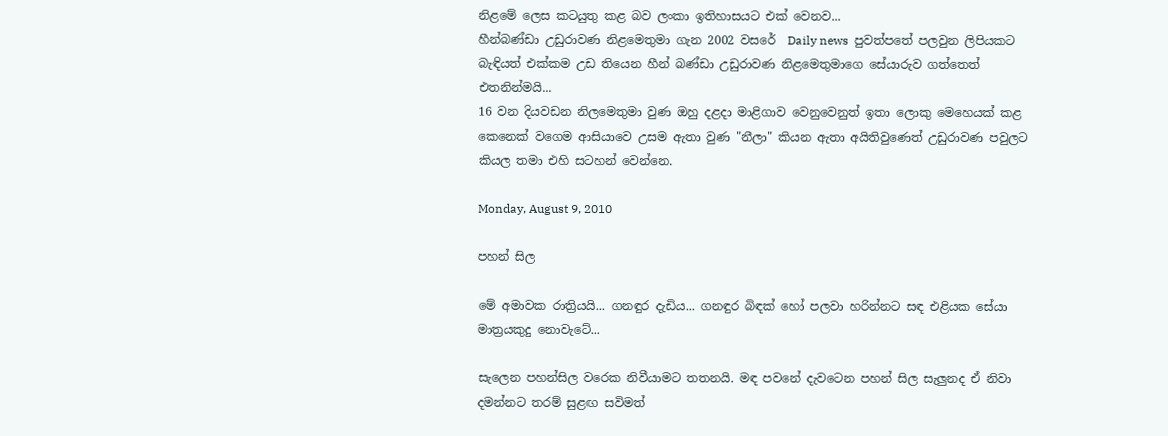නිළමේ ලෙස කටයුතු කළ බව ලංකා ඉතිහාසයට එක් වෙනව...
හීන්බණ්ඩා උඩුරාවණ නිළමෙතුමා ගැන 2002 වසරේ  Daily news  පුවත්පතේ පලවුන ලිපියකට බැඳියත් එක්කම උඩ තියෙන හීන් බණ්ඩා උඩුරාවණ නිළමෙතුමාගෙ සේයාරුව ගත්තෙත් එතනින්මයි...
16 වන දියවඩන නිලමෙතුමා වුණ ඔහු දළදා මාළිගාව වෙනුවෙනුත් ඉතා ලොකු මෙහෙයක් කළ කෙනෙක් වගෙම ආසියාවෙ උසම ඇතා වුණ "නීලා" කියන ඇතා අයිතිවුණෙත් උඩුරාවණ පවුලට කියල තමා එහි සටහන් වෙන්නෙ.

Monday, August 9, 2010

පහන් සිල

මේ අමාවක රාත්‍රියයි... ගනඳුර දැඩිය... ගනඳුර බිඳක් හෝ පලවා හරින්නට සඳ එළියක සේයා මාත්‍රයකුදු නොවැටේ...

සැලෙන පහන්සිල වරෙක නිවීයාමට තතනයි. මඳ පවනේ දැවටෙන පහන් සිල සැලුනද ඒ නිවා දමන්නට තරම් සුළඟ සවිමත්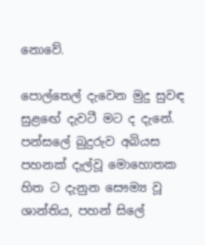නොවේ.

පොල්තෙල් දැවෙන මුදු සුවඳ සුළඟේ දැවටී මට ද දැනේ. පන්සලේ බුදුරුව අබියස පහනක් දැල්වූ මොහොතක හිත ට දැනුන සෞම්‍ය වූ ශාන්තිය, පහන් සිලේ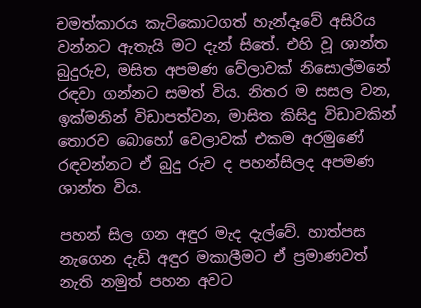චමත්කාරය කැටිකොටගත් හැන්දෑවේ අසිරිය වන්නට ඇතැයි මට දැන් සිතේ. එහි වූ ශාන්ත බුදුරුව, මසිත අපමණ වේලාවක් නිසොල්මනේ රඳවා ගන්නට සමත් විය. නිතර ම සසල වන, ඉක්මනින් විඩාපත්වන, මාසිත කිසිදු විඩාවකින් තොරව බොහෝ වෙලාවක් එකම අරමුණේ රඳවන්නට ඒ බුදු රුව ද පහන්සිලද අපමණ ශාන්ත විය.

පහන් සිල ගන අඳුර මැද දැල්වේ. හාත්පස නැගෙන දැඩි අඳුර මකාලීමට ඒ ප්‍රමාණවත් නැති නමුත් පහන අවට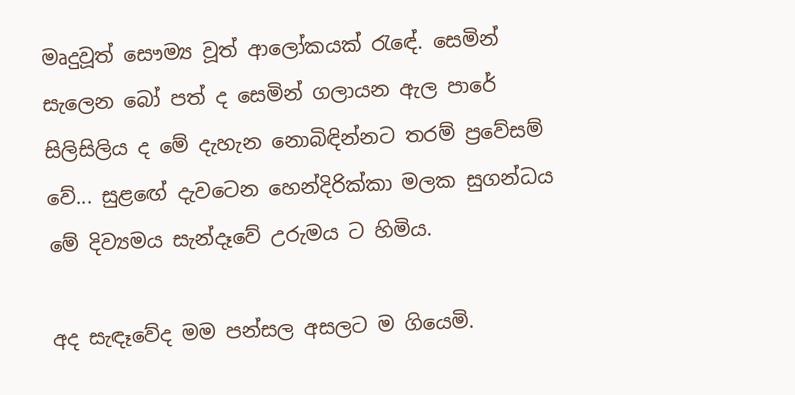මෘදුවූත් සෞම්‍ය වූත් ආලෝකයක් ‍රැඳේ. සෙමින් සැලෙන බෝ පත් ද සෙමින් ගලායන ඇල පාරේ සිලිසිලිය ද මේ දැහැන නොබිඳින්නට තරම් ප්‍රවේසම් වේ... සුළඟේ දැවටෙන හෙන්දිරික්කා මලක සුගන්ධය මේ දිව්‍යමය සැන්දෑවේ උරුමය ට හිමිය.

අද සැඳෑවේද මම පන්සල අසලට ම ගියෙමි.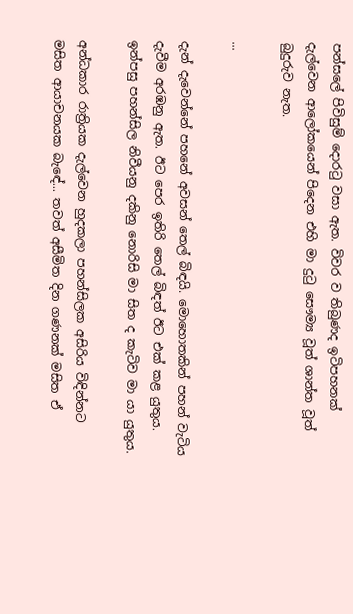පන්සලේ පිවිසුම් දොර‍ටු වසා ඇත. විවර ව තිබුණද ඉටිපහනක් දැල්වෙන ආලෝකයෙන් පිදෙන එහි මා දු‍ටු සෞම්‍ය වූත් ශාන්ත වූත් බුදුරුව නැත.

...

දැන් දැවෙන්නේ පහනේ අවසන් තෙල් බිඳයි. මොහොතකින් පහන් වැටිය දැවීම අරඹනු ඇත. ඊට පෙර ඉතිරි තෙල් බිඳත් ඊට එක් කළ යුතුය. ඉන්පසු පහන්සිල නිවීයනු දකිනු නොරිසි මා සිත ද කැටිව මා යා යුතුය.

අන්ධකාර රාත්‍රියක දැල්වෙන හුදකලා පහන්සිලක අසිරිය විඳින්නට මසිත ආයාචනයක බැඳේ... තවත් අසීමිත දින ගණනක් මසිත ඒ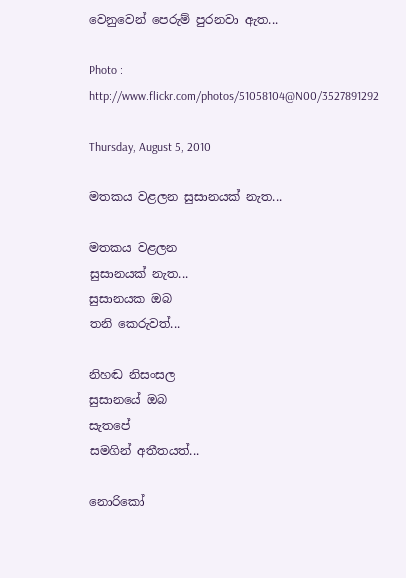වෙනුවෙන් පෙරුම් පුරනවා ඇත...

Photo : http://www.flickr.com/photos/51058104@N00/3527891292

Thursday, August 5, 2010

මතකය වළලන සුසානයක් නැත...

මතකය වළලන
සුසානයක් නැත...
සුසානයක ඔබ
තනි කෙරුවත්...

නිහඬ නිසංසල
සුසානයේ ඔබ
සැතපේ
සමගින් අතීතයත්...

නොරිකෝ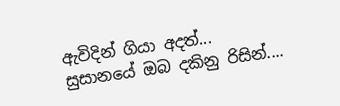ඇවිදින් ගියා අදත්...
සුසානයේ ඔබ දකිනු රිසින්....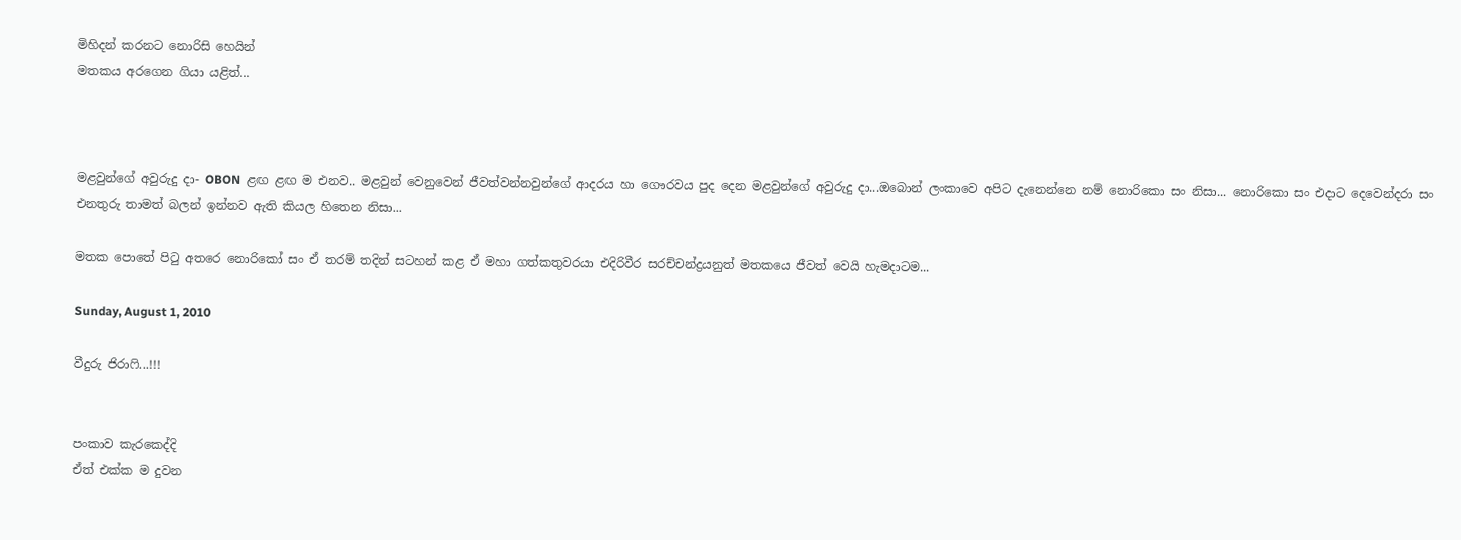මිහිදන් කරනට නොරිසි හෙයින්
මතකය අරගෙන ගියා යළිත්...



මළවුන්ගේ අවුරුදු දා- OBON  ළඟ ළඟ ම එනව.. මළවුන් වෙනුවෙන් ජීවත්වන්නවුන්ගේ ආදරය හා ගෞරවය පුද දෙන මළවුන්ගේ අවුරුදු දා...ඔබොන් ලංකාවෙ අපිට දැනෙන්නෙ නම් නොරිකො සං නිසා... නොරිකො සං එදාට දෙවෙන්දරා සං එනතුරු තාමත් බලන් ඉන්නව ඇති කියල හිතෙන නිසා...

මතක පොතේ පි‍ටු අතරෙ නොරිකෝ සං ඒ තරම් තදින් සටහන් කළ ඒ මහා ගත්කතුවරයා එදිරිවීර සරච්චන්ද්‍රයනුත් මතකයෙ ජීවත් වෙයි හැමදාටම...

Sunday, August 1, 2010

වීදුරු ජිරා‍ෆි...!!!


පංකාව කැරකෙද්දි
ඒත් එක්ක ම දුවන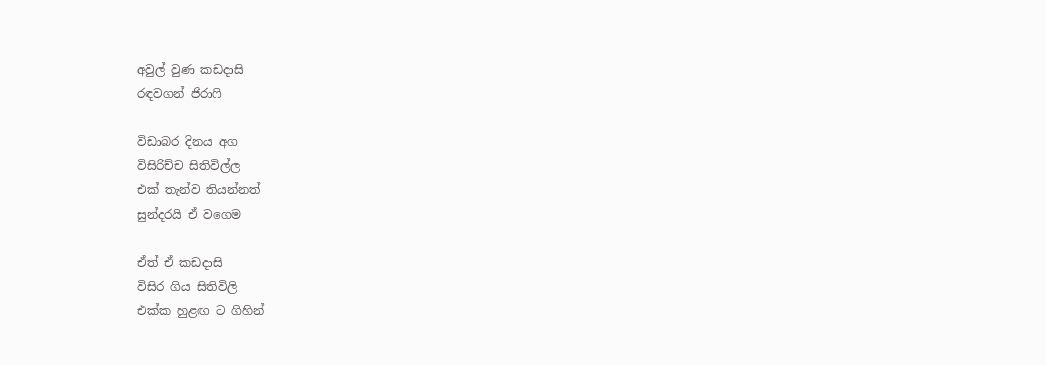අවුල් වුණ කඩදාසි
රඳවගන් ජිරා‍ෆි

විඩාබර දිනය අග
විසිරිච්ච සිතිවිල්ල
එක් තැන්ව තියන්නත්
සුන්දරයි ඒ වගෙම

ඒත් ඒ කඩදාසි
විසිර ගිය සිතිවිලි
එක්ක හුළඟ ට ගිහින්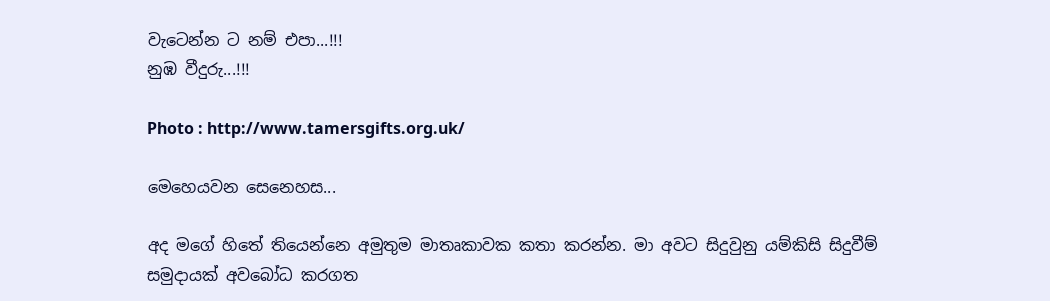වැටෙන්න ට නම් එපා...!!!
නුඹ වීදුරු...!!!

Photo : http://www.tamersgifts.org.uk/

මෙහෙයවන සෙනෙහස...

අද මගේ හිතේ තියෙන්නෙ අමුතුම මාතෘකාවක කතා කරන්න. මා අවට සිදුවුනු යම්කිසි සිදුවීම් සමුදායක් අවබෝධ කරගත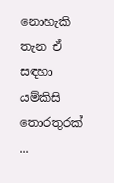නොහැකි තැන ඒ සඳහා යම්කිසි තොරතුරක් ...